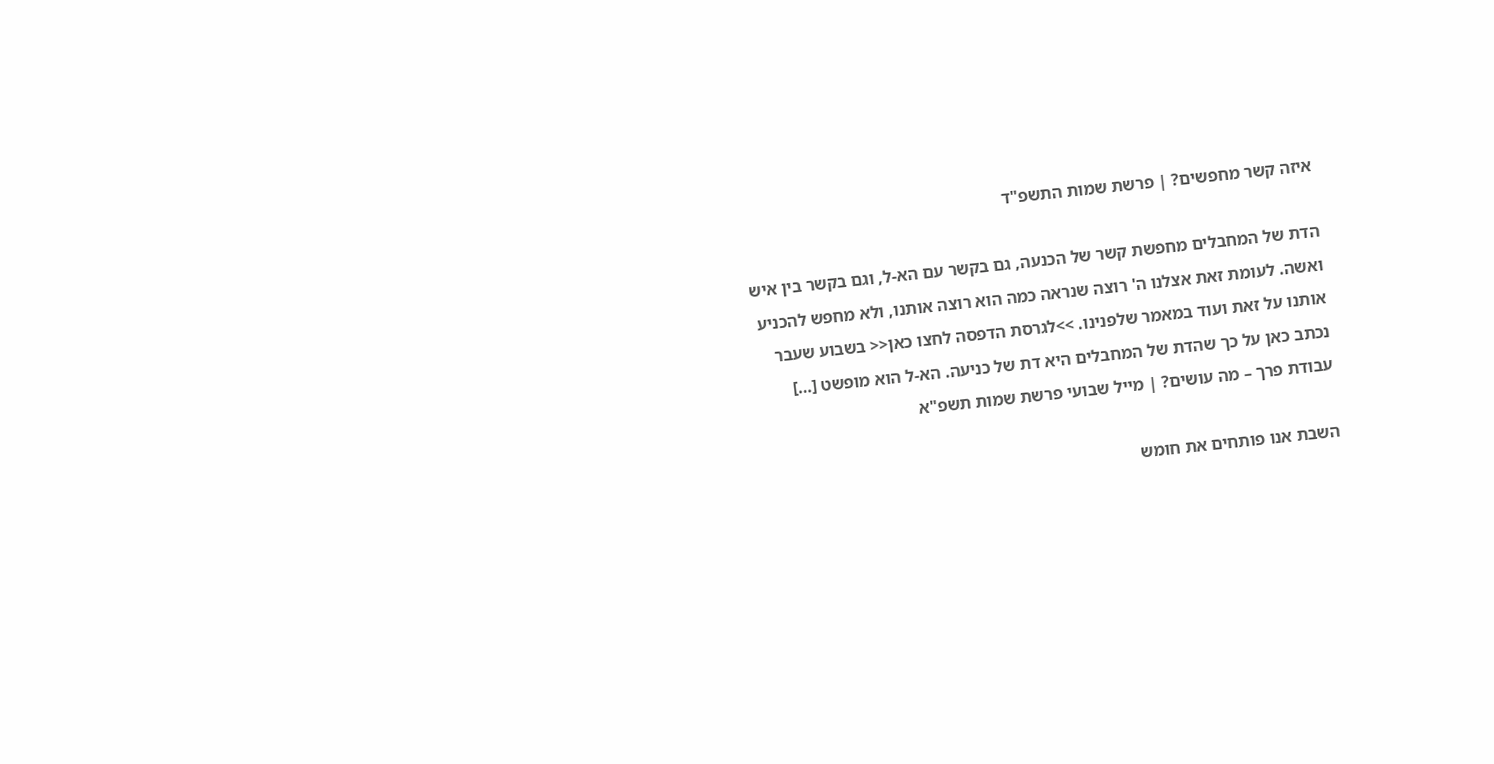איזה קשר מחפשים? | פרשת שמות התשפ"ד

הדת של המחבלים מחפשת קשר של הכנעה, גם בקשר עם הא-ל, וגם בקשר בין איש ואשה. לעומת זאת אצלנו ה' רוצה שנראה כמה הוא רוצה אותנו, ולא מחפש להכניע אותנו על זאת ועוד במאמר שלפנינו. >>לגרסת הדפסה לחצו כאן<< בשבוע שעבר נכתב כאן על כך שהדת של המחבלים היא דת של כניעה. הא-ל הוא מופשט […]
עבודת פרך – מה עושים? | מייל שבועי פרשת שמות תשפ"א

השבת אנו פותחים את חומש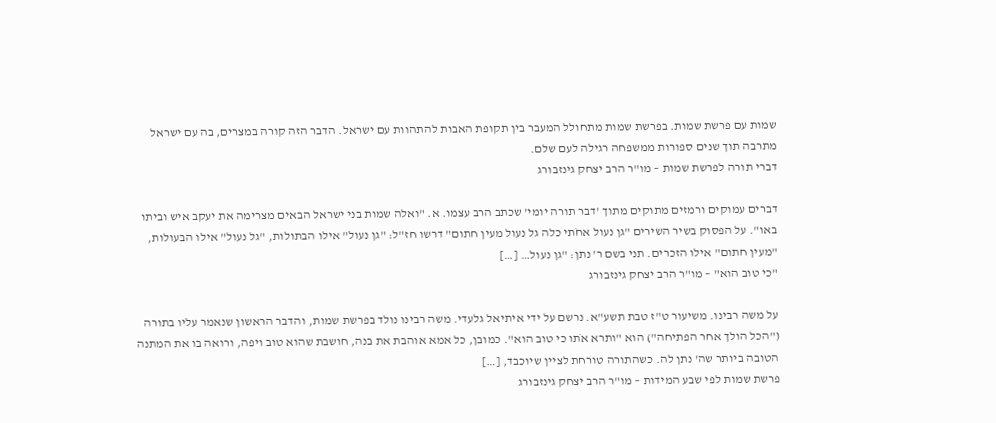שמות עם פרשת שמות. בפרשת שמות מתחולל המעבר בין תקופת האבות להתהוות עם ישראל. הדבר הזה קורה במצרים, בה עם ישראל מתרבה תוך שנים ספורות ממשפחה רגילה לעם שלם.
דברי תורה לפרשת שמות – מו"ר הרב יצחק גינזבורג

דברים עמוקים ורמזים מתוקים מתוך 'דבר תורה יומי' שכתב הרב עצמו. א. "ואלה שמות בני ישראל הבאים מצרימה את יעקב איש וביתו באו". על הפסוק בשיר השירים "גן נעול אחֹתי כלה גל נעול מעין חתום" דרשו חז"ל: "גן נעול" אילו הבתולות, "גל נעול" אילו הבעולות, "מעין חתום" אילו הזכרים. תני בשם ר' נתן: "גן נעול… […]
"כי טוב הוא" – מו"ר הרב יצחק גינזבורג

על משה רבינו. משיעור ט"ז טבת תשע"א. נרשם על ידי איתיאל גלעדי. משה רבינו נולד בפרשת שמות, והדבר הראשון שנאמר עליו בתורה ("הכל הולך אחר הפתיחה") הוא "ותרא אֹתו כי טוב הוא". כמובן, כל אמא אוהבת את בנה, חושבת שהוא טוב ויפה, ורואה בו את המתנה הטובה ביותר שה' נתן לה. כשהתורה טורחת לציין שיוכבד, […]
פרשת שמות לפי שבע המידות – מו"ר הרב יצחק גינזבורג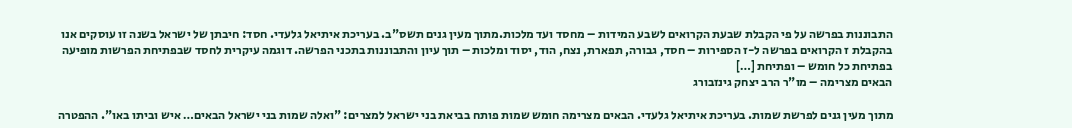התבוננות בפרשה על פי הקבלת שבעת הקרואים לשבע המידות – מחסד ועד מלכות.מתוך מעין גנים תשס"ב. בעריכת איתיאל גלעדי. חסד: חיבתן של ישראל בשנה זו עוסקים אנו בהקבלת ז הקרואים בפרשה ל-ז הספירות – חסד, גבורה, תפארת, נצח, הוד, יסוד ומלכות – תוך עיון והתבוננות בתכני הפרשה. דוגמה עיקרית לחסד שבפתיחת הפרשות מופיעה בפתיחת כל חומש – ופתיחת […]
הבאים מצרימה – מו"ר הרב יצחק גינזבורג

מתוך מעין גנים לפרשת שמות. בעריכת איתיאל גלעדי. הבאים מצרימה חומש שמות פותח בביאת בני ישראל למצרים: "ואלה שמות בני ישראל הבאים… איש וביתו באו". ההפטרה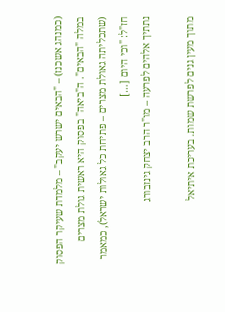(כמנהג אשכנז) – "הבאים ישרש יעקב" – מלמדת שעיקר הפסוק במלה "הבאים". ה"ביאה" בפסוק היא ראשית גולת מצרים (שתכליתה גאולת מצרים – פתיחת כל גאולות ישראל), כמאמר חז"ל: "וכי היום […]
נתתיך אלהים לפרעה – מו"ר הרב יצחק גינזבורג

מתוך מעין גנים לפרשת שמות. בעריכת איתיאל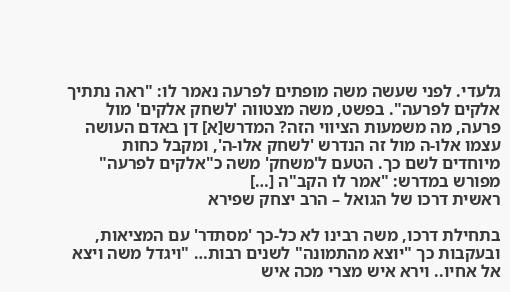גלעדי. לפני שעשה משה מופתים לפרעה נאמר לו: "ראה נתתיך אלקים לפרעה". בפשט, משה מצטווה 'לשחק אלקים' מול פרעה, מה משמעות הציווי הזה? המדרש[א] דן באדם העושה עצמו אלו-ה מול זה הנדרש 'לשחק אלו-ה', ומקבל כחות מיוחדים לשם כך. הטעם ל'משחק' משה כ"אלקים לפרעה" מפורש במדרש: "אמר לו הקב"ה […]
ראשית דרכו של הגואל – הרב יצחק שפירא

בתחילת דרכו, משה רבינו לא כל-כך 'מסתדר' עם המציאות, ובעקבות כך "יוצא מהתמונה" לשנים רבות… "ויגדל משה ויצא אל אחיו.. וירא איש מצרי מכה איש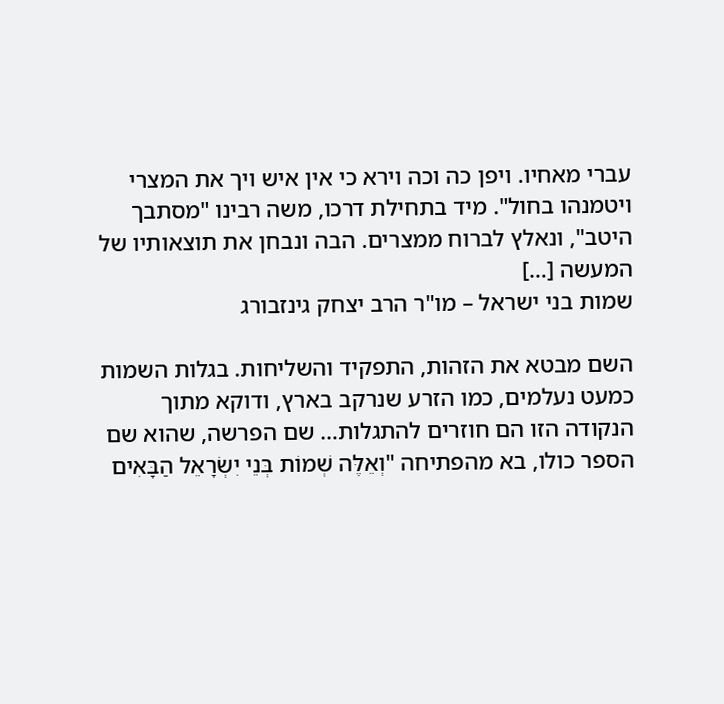עברי מאחיו. ויפן כה וכה וירא כי אין איש ויך את המצרי ויטמנהו בחול". מיד בתחילת דרכו, משה רבינו "מסתבך היטב", ונאלץ לברוח ממצרים. הבה ונבחן את תוצאותיו של המעשה […]
שמות בני ישראל – מו"ר הרב יצחק גינזבורג

השם מבטא את הזהות, התפקיד והשליחות. בגלות השמות כמעט נעלמים, כמו הזרע שנרקב בארץ, ודוקא מתוך הנקודה הזו הם חוזרים להתגלות… שם הפרשה, שהוא שם הספר כולו, בא מהפתיחה "וְאֵלֶּה שְׁמוֹת בְּנֵי יִשְׂרָאֵל הַבָּאִים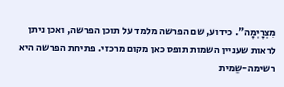מִצְרָיְמָה". כידוע, שם הפרשה מלמד על תוכן הפרשה, ואכן ניתן לראות שעניין השמות תופס כאן מקום מרכזי. פתיחת הפרשה היא רשימה-שֵמית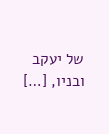של יעקב ובניו, […]